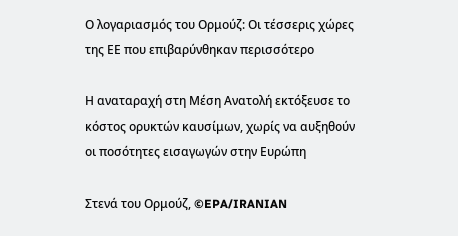Ο λογαριασμός του Ορμούζ: Οι τέσσερις χώρες της ΕΕ που επιβαρύνθηκαν περισσότερο

Η αναταραχή στη Μέση Ανατολή εκτόξευσε το κόστος ορυκτών καυσίμων, χωρίς να αυξηθούν οι ποσότητες εισαγωγών στην Ευρώπη

Στενά του Ορμούζ, ©EPA/IRANIAN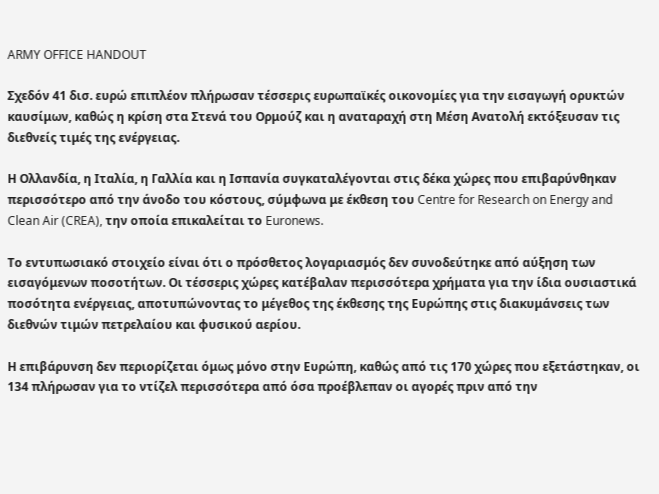ARMY OFFICE HANDOUT

Σχεδόν 41 δισ. ευρώ επιπλέον πλήρωσαν τέσσερις ευρωπαϊκές οικονομίες για την εισαγωγή ορυκτών καυσίμων, καθώς η κρίση στα Στενά του Ορμούζ και η αναταραχή στη Μέση Ανατολή εκτόξευσαν τις διεθνείς τιμές της ενέργειας.

Η Ολλανδία, η Ιταλία, η Γαλλία και η Ισπανία συγκαταλέγονται στις δέκα χώρες που επιβαρύνθηκαν περισσότερο από την άνοδο του κόστους, σύμφωνα με έκθεση του Centre for Research on Energy and Clean Air (CREA), την οποία επικαλείται το Euronews.

Το εντυπωσιακό στοιχείο είναι ότι ο πρόσθετος λογαριασμός δεν συνοδεύτηκε από αύξηση των εισαγόμενων ποσοτήτων. Οι τέσσερις χώρες κατέβαλαν περισσότερα χρήματα για την ίδια ουσιαστικά ποσότητα ενέργειας, αποτυπώνοντας το μέγεθος της έκθεσης της Ευρώπης στις διακυμάνσεις των διεθνών τιμών πετρελαίου και φυσικού αερίου.

Η επιβάρυνση δεν περιορίζεται όμως μόνο στην Ευρώπη, καθώς από τις 170 χώρες που εξετάστηκαν, οι 134 πλήρωσαν για το ντίζελ περισσότερα από όσα προέβλεπαν οι αγορές πριν από την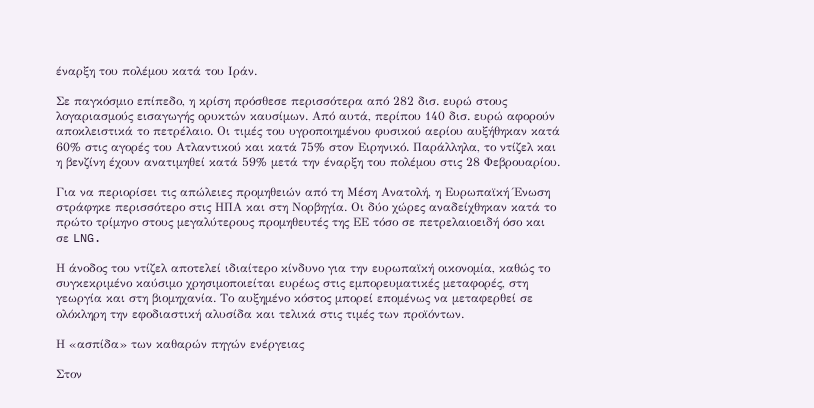έναρξη του πολέμου κατά του Ιράν.

Σε παγκόσμιο επίπεδο, η κρίση πρόσθεσε περισσότερα από 282 δισ. ευρώ στους λογαριασμούς εισαγωγής ορυκτών καυσίμων. Από αυτά, περίπου 140 δισ. ευρώ αφορούν αποκλειστικά το πετρέλαιο. Οι τιμές του υγροποιημένου φυσικού αερίου αυξήθηκαν κατά 60% στις αγορές του Ατλαντικού και κατά 75% στον Ειρηνικό. Παράλληλα, το ντίζελ και η βενζίνη έχουν ανατιμηθεί κατά 59% μετά την έναρξη του πολέμου στις 28 Φεβρουαρίου.

Για να περιορίσει τις απώλειες προμηθειών από τη Μέση Ανατολή, η Ευρωπαϊκή Ένωση στράφηκε περισσότερο στις ΗΠΑ και στη Νορβηγία. Οι δύο χώρες αναδείχθηκαν κατά το πρώτο τρίμηνο στους μεγαλύτερους προμηθευτές της ΕΕ τόσο σε πετρελαιοειδή όσο και σε LNG.

Η άνοδος του ντίζελ αποτελεί ιδιαίτερο κίνδυνο για την ευρωπαϊκή οικονομία, καθώς το συγκεκριμένο καύσιμο χρησιμοποιείται ευρέως στις εμπορευματικές μεταφορές, στη γεωργία και στη βιομηχανία. Το αυξημένο κόστος μπορεί επομένως να μεταφερθεί σε ολόκληρη την εφοδιαστική αλυσίδα και τελικά στις τιμές των προϊόντων.

Η «ασπίδα» των καθαρών πηγών ενέργειας

Στον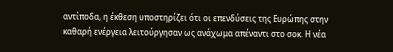αντίποδα, η έκθεση υποστηρίζει ότι οι επενδύσεις της Ευρώπης στην καθαρή ενέργεια λειτούργησαν ως ανάχωμα απέναντι στο σοκ. Η νέα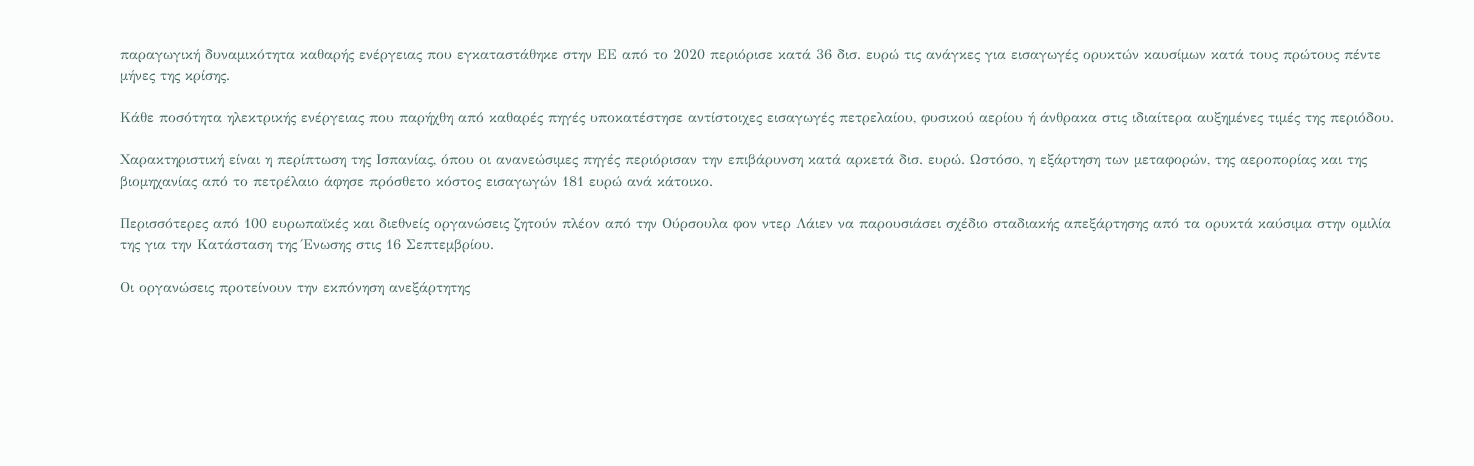παραγωγική δυναμικότητα καθαρής ενέργειας που εγκαταστάθηκε στην ΕΕ από το 2020 περιόρισε κατά 36 δισ. ευρώ τις ανάγκες για εισαγωγές ορυκτών καυσίμων κατά τους πρώτους πέντε μήνες της κρίσης.

Κάθε ποσότητα ηλεκτρικής ενέργειας που παρήχθη από καθαρές πηγές υποκατέστησε αντίστοιχες εισαγωγές πετρελαίου, φυσικού αερίου ή άνθρακα στις ιδιαίτερα αυξημένες τιμές της περιόδου.

Χαρακτηριστική είναι η περίπτωση της Ισπανίας, όπου οι ανανεώσιμες πηγές περιόρισαν την επιβάρυνση κατά αρκετά δισ. ευρώ. Ωστόσο, η εξάρτηση των μεταφορών, της αεροπορίας και της βιομηχανίας από το πετρέλαιο άφησε πρόσθετο κόστος εισαγωγών 181 ευρώ ανά κάτοικο.

Περισσότερες από 100 ευρωπαϊκές και διεθνείς οργανώσεις ζητούν πλέον από την Ούρσουλα φον ντερ Λάιεν να παρουσιάσει σχέδιο σταδιακής απεξάρτησης από τα ορυκτά καύσιμα στην ομιλία της για την Κατάσταση της Ένωσης στις 16 Σεπτεμβρίου.

Οι οργανώσεις προτείνουν την εκπόνηση ανεξάρτητης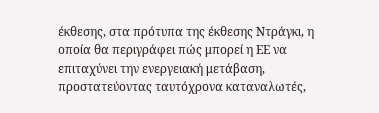έκθεσης, στα πρότυπα της έκθεσης Ντράγκι, η οποία θα περιγράφει πώς μπορεί η ΕΕ να επιταχύνει την ενεργειακή μετάβαση, προστατεύοντας ταυτόχρονα καταναλωτές,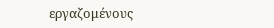εργαζομένους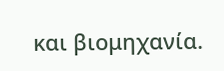και βιομηχανία.